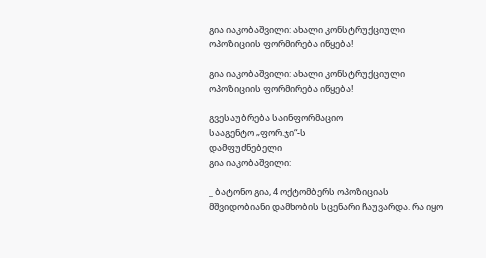გია იაკობაშვილი: ახალი კონსტრუქციული ოპოზიციის ფორმირება იწყება!

გია იაკობაშვილი: ახალი კონსტრუქციული ოპოზიციის ფორმირება იწყება!

გვესაუბრება საინფორმაციო
სააგენტო „ფორ.ჯი“-ს
დამფუძნებელი
გია იაკობაშვილი:

_ ბატონო გია, 4 ოქტომბერს ოპოზიციას მშვიდობიანი დამხობის სცენარი ჩაუვარდა. რა იყო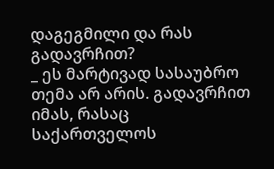დაგეგმილი და რას გადავრჩით?
_ ეს მარტივად სასაუბრო თემა არ არის. გადავრჩით იმას, რასაც საქართველოს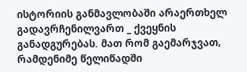ისტორიის განმავლობაში არაერთხელ გადავრჩენილვართ _ ქვეყნის განადგურებას. მათ რომ გაემარჯვათ, რამდენიმე წელიწადში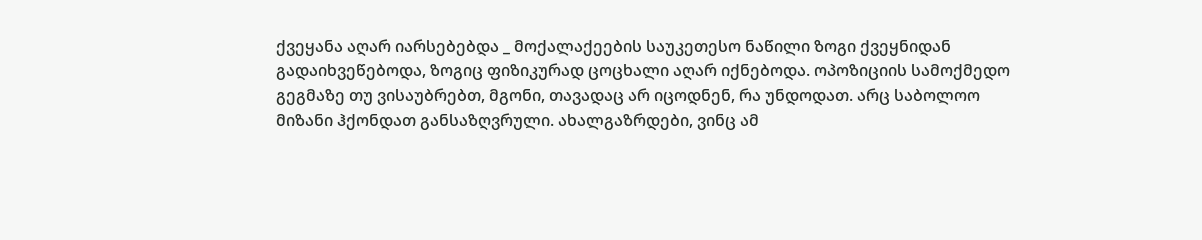ქვეყანა აღარ იარსებებდა _ მოქალაქეების საუკეთესო ნაწილი ზოგი ქვეყნიდან გადაიხვეწებოდა, ზოგიც ფიზიკურად ცოცხალი აღარ იქნებოდა. ოპოზიციის სამოქმედო გეგმაზე თუ ვისაუბრებთ, მგონი, თავადაც არ იცოდნენ, რა უნდოდათ. არც საბოლოო მიზანი ჰქონდათ განსაზღვრული. ახალგაზრდები, ვინც ამ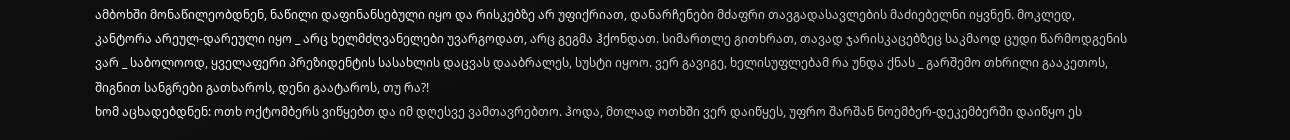ამბოხში მონაწილეობდნენ, ნაწილი დაფინანსებული იყო და რისკებზე არ უფიქრიათ, დანარჩენები მძაფრი თავგადასავლების მაძიებელნი იყვნენ. მოკლედ, კანტორა არეულ-დარეული იყო _ არც ხელმძღვანელები უვარგოდათ, არც გეგმა ჰქონდათ. სიმართლე გითხრათ, თავად ჯარისკაცებზეც საკმაოდ ცუდი წარმოდგენის ვარ _ საბოლოოდ, ყველაფერი პრეზიდენტის სასახლის დაცვას დააბრალეს, სუსტი იყოო. ვერ გავიგე, ხელისუფლებამ რა უნდა ქნას _ გარშემო თხრილი გააკეთოს, შიგნით სანგრები გათხაროს, დენი გაატაროს, თუ რა?!
ხომ აცხადებდნენ: ოთხ ოქტომბერს ვიწყებთ და იმ დღესვე ვამთავრებთო. ჰოდა, მთლად ოთხში ვერ დაიწყეს, უფრო შარშან ნოემბერ-დეკემბერში დაიწყო ეს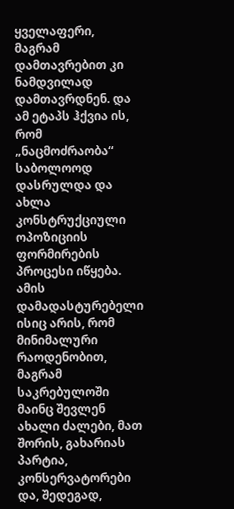ყველაფერი, მაგრამ დამთავრებით კი ნამდვილად დამთავრდნენ. და ამ ეტაპს ჰქვია ის, რომ „ნაცმოძრაობა“ საბოლოოდ დასრულდა და ახლა კონსტრუქციული ოპოზიციის ფორმირების პროცესი იწყება. ამის დამადასტურებელი ისიც არის, რომ მინიმალური რაოდენობით, მაგრამ საკრებულოში მაინც შევლენ ახალი ძალები, მათ შორის, გახარიას პარტია, კონსერვატორები და, შედეგად,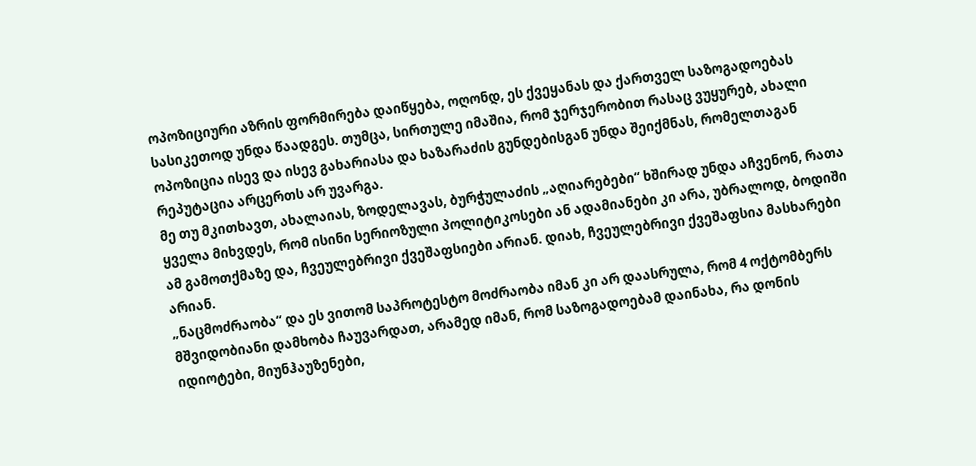ოპოზიციური აზრის ფორმირება დაიწყება, ოღონდ, ეს ქვეყანას და ქართველ საზოგადოებას სასიკეთოდ უნდა წაადგეს. თუმცა, სირთულე იმაშია, რომ ჯერჯერობით რასაც ვუყურებ, ახალი ოპოზიცია ისევ და ისევ გახარიასა და ხაზარაძის გუნდებისგან უნდა შეიქმნას, რომელთაგან რეპუტაცია არცერთს არ უვარგა.
მე თუ მკითხავთ, ახალაიას, ზოდელავას, ბურჭულაძის „აღიარებები“ ხშირად უნდა აჩვენონ, რათა ყველა მიხვდეს, რომ ისინი სერიოზული პოლიტიკოსები ან ადამიანები კი არა, უბრალოდ, ბოდიში ამ გამოთქმაზე და, ჩვეულებრივი ქვეშაფსიები არიან. დიახ, ჩვეულებრივი ქვეშაფსია მასხარები არიან.
„ნაცმოძრაობა“ და ეს ვითომ საპროტესტო მოძრაობა იმან კი არ დაასრულა, რომ 4 ოქტომბერს მშვიდობიანი დამხობა ჩაუვარდათ, არამედ იმან, რომ საზოგადოებამ დაინახა, რა დონის იდიოტები, მიუნჰაუზენები,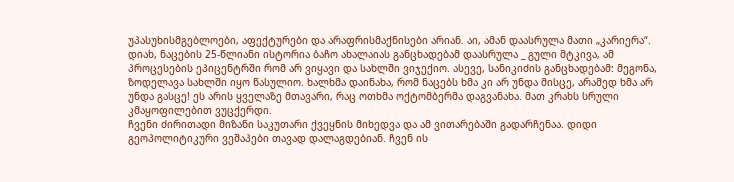უპასუხისმგებლოები, აფექტურები და არაფრისმაქნისები არიან. აი, ამან დაასრულა მათი „კარიერა“. დიახ, ნაცების 25-წლიანი ისტორია ბაჩო ახალაიას განცხადებამ დაასრულა _ გული მტკივა, ამ პროცესების ეპიცენტრში რომ არ ვიყავი და სახლში ვიჯექიო. ასევე, სანიკიძის განცხადებამ: მეგონა, ზოდელავა სახლში იყო წასულიო. ხალხმა დაინახა, რომ ნაცებს ხმა კი არ უნდა მისცე, არამედ ხმა არ უნდა გასცე! ეს არის ყველაზე მთავარი, რაც ოთხმა ოქტომბერმა დაგვანახა. მათ კრახს სრული კმაყოფილებით ვუცქერდი.
ჩვენი ძირითადი მიზანი საკუთარი ქვეყნის მიხედვა და ამ ვითარებაში გადარჩენაა. დიდი გეოპოლიტიკური ვეშაპები თავად დალაგდებიან. ჩვენ ის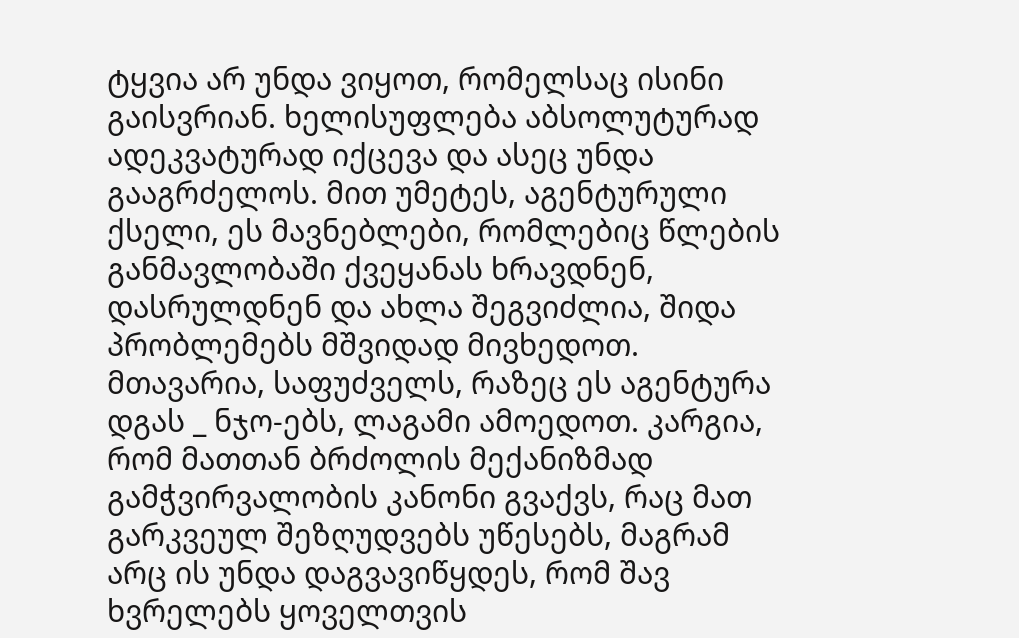ტყვია არ უნდა ვიყოთ, რომელსაც ისინი გაისვრიან. ხელისუფლება აბსოლუტურად ადეკვატურად იქცევა და ასეც უნდა გააგრძელოს. მით უმეტეს, აგენტურული ქსელი, ეს მავნებლები, რომლებიც წლების განმავლობაში ქვეყანას ხრავდნენ, დასრულდნენ და ახლა შეგვიძლია, შიდა პრობლემებს მშვიდად მივხედოთ. მთავარია, საფუძველს, რაზეც ეს აგენტურა დგას _ ნჯო-ებს, ლაგამი ამოედოთ. კარგია, რომ მათთან ბრძოლის მექანიზმად გამჭვირვალობის კანონი გვაქვს, რაც მათ გარკვეულ შეზღუდვებს უწესებს, მაგრამ არც ის უნდა დაგვავიწყდეს, რომ შავ ხვრელებს ყოველთვის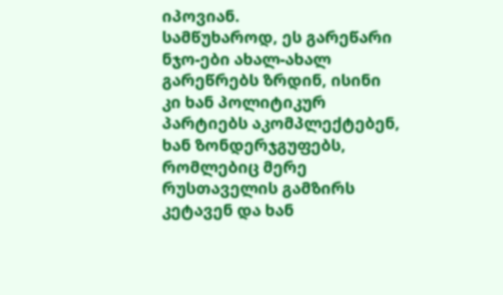იპოვიან.
სამწუხაროდ, ეს გარეწარი ნჯო-ები ახალ-ახალ გარეწრებს ზრდინ, ისინი კი ხან პოლიტიკურ პარტიებს აკომპლექტებენ, ხან ზონდერჯგუფებს, რომლებიც მერე რუსთაველის გამზირს კეტავენ და ხან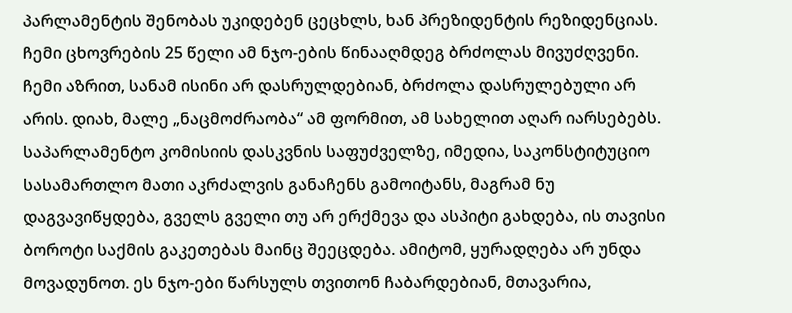პარლამენტის შენობას უკიდებენ ცეცხლს, ხან პრეზიდენტის რეზიდენციას. ჩემი ცხოვრების 25 წელი ამ ნჯო-ების წინააღმდეგ ბრძოლას მივუძღვენი. ჩემი აზრით, სანამ ისინი არ დასრულდებიან, ბრძოლა დასრულებული არ არის. დიახ, მალე „ნაცმოძრაობა“ ამ ფორმით, ამ სახელით აღარ იარსებებს. საპარლამენტო კომისიის დასკვნის საფუძველზე, იმედია, საკონსტიტუციო სასამართლო მათი აკრძალვის განაჩენს გამოიტანს, მაგრამ ნუ დაგვავიწყდება, გველს გველი თუ არ ერქმევა და ასპიტი გახდება, ის თავისი ბოროტი საქმის გაკეთებას მაინც შეეცდება. ამიტომ, ყურადღება არ უნდა მოვადუნოთ. ეს ნჯო-ები წარსულს თვითონ ჩაბარდებიან, მთავარია,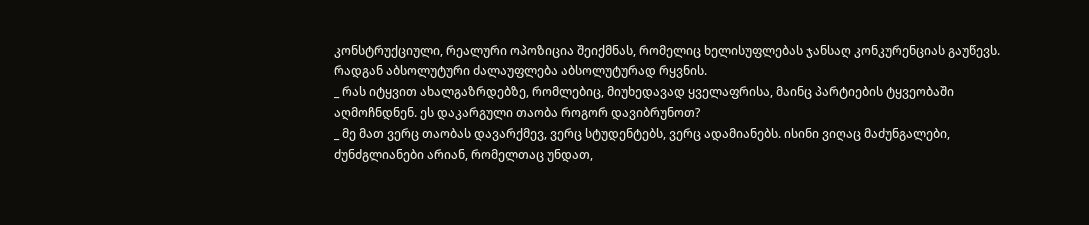კონსტრუქციული, რეალური ოპოზიცია შეიქმნას, რომელიც ხელისუფლებას ჯანსაღ კონკურენციას გაუწევს. რადგან აბსოლუტური ძალაუფლება აბსოლუტურად რყვნის.
_ რას იტყვით ახალგაზრდებზე, რომლებიც, მიუხედავად ყველაფრისა, მაინც პარტიების ტყვეობაში აღმოჩნდნენ. ეს დაკარგული თაობა როგორ დავიბრუნოთ?
_ მე მათ ვერც თაობას დავარქმევ, ვერც სტუდენტებს, ვერც ადამიანებს. ისინი ვიღაც მაძუნგალები, ძუნძგლიანები არიან, რომელთაც უნდათ,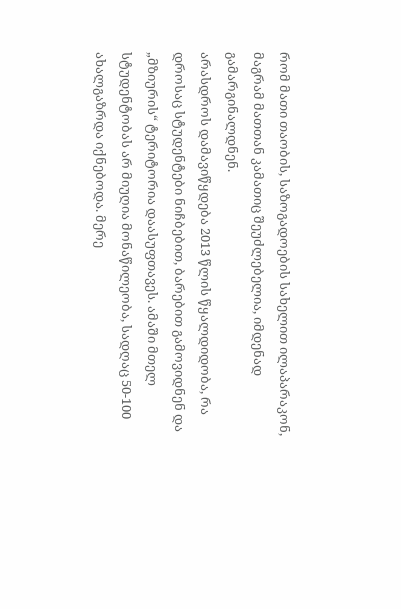რომ მათი თაობის, საზოგადოების სახელით ილაპარაკონ, მაგრამ მათთან კამათიც შეუძლებელია, იმდენად გამარგინალდნენ.
არასდროს დამავიწყდება 2013 წლის წყალდიდობა, რა დროსაც სტუდენტები ნიჩბებით, ბარებით გამოვიდნენ და „მზიურის“ ტერიტორია დაასუფთავეს. ამაში მთელ სტუდენტობას არ მიუღია მონაწილეობა, სადღაც 50-100 ახალგაზრდა იქნებოდა. მერე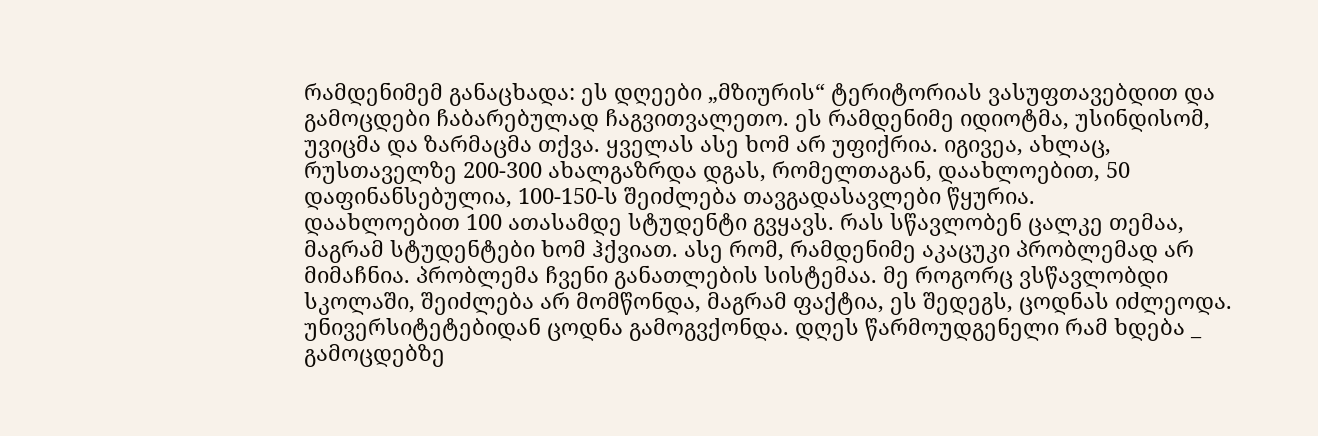რამდენიმემ განაცხადა: ეს დღეები „მზიურის“ ტერიტორიას ვასუფთავებდით და გამოცდები ჩაბარებულად ჩაგვითვალეთო. ეს რამდენიმე იდიოტმა, უსინდისომ, უვიცმა და ზარმაცმა თქვა. ყველას ასე ხომ არ უფიქრია. იგივეა, ახლაც, რუსთაველზე 200-300 ახალგაზრდა დგას, რომელთაგან, დაახლოებით, 50 დაფინანსებულია, 100-150-ს შეიძლება თავგადასავლები წყურია.
დაახლოებით 100 ათასამდე სტუდენტი გვყავს. რას სწავლობენ ცალკე თემაა, მაგრამ სტუდენტები ხომ ჰქვიათ. ასე რომ, რამდენიმე აკაცუკი პრობლემად არ მიმაჩნია. პრობლემა ჩვენი განათლების სისტემაა. მე როგორც ვსწავლობდი სკოლაში, შეიძლება არ მომწონდა, მაგრამ ფაქტია, ეს შედეგს, ცოდნას იძლეოდა. უნივერსიტეტებიდან ცოდნა გამოგვქონდა. დღეს წარმოუდგენელი რამ ხდება _ გამოცდებზე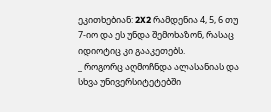ეკითხებიან: 2X2 რამდენია 4, 5, 6 თუ 7-იო და ეს უნდა შემოხაზონ, რასაც იდიოტიც კი გააკეთებს.
_ როგორც აღმოჩნდა ალასანიას და სხვა უნივერსიტეტებში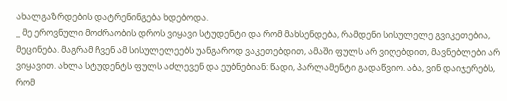ახალგაზრდების დატრენინგება ხდებოდა.
_ მე ეროვნული მოძრაობის დროს ვიყავი სტუდენტი და რომ მახსენდება, რამდენი სისულელე გვიკეთებია, მეცინება. მაგრამ ჩვენ ამ სისულელეებს უანგაროდ ვაკეთებდით, ამაში ფულს არ ვიღებდით, მავნებლები არ ვიყავით. ახლა სტუდენტს ფულს აძლევენ და ეუბნებიან: წადი, პარლამენტი გადაწვიო. აბა, ვინ დაიჯერებს, რომ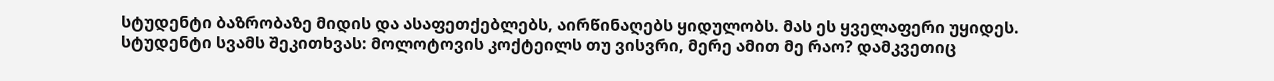სტუდენტი ბაზრობაზე მიდის და ასაფეთქებლებს, აირწინაღებს ყიდულობს. მას ეს ყველაფერი უყიდეს. სტუდენტი სვამს შეკითხვას: მოლოტოვის კოქტეილს თუ ვისვრი, მერე ამით მე რაო? დამკვეთიც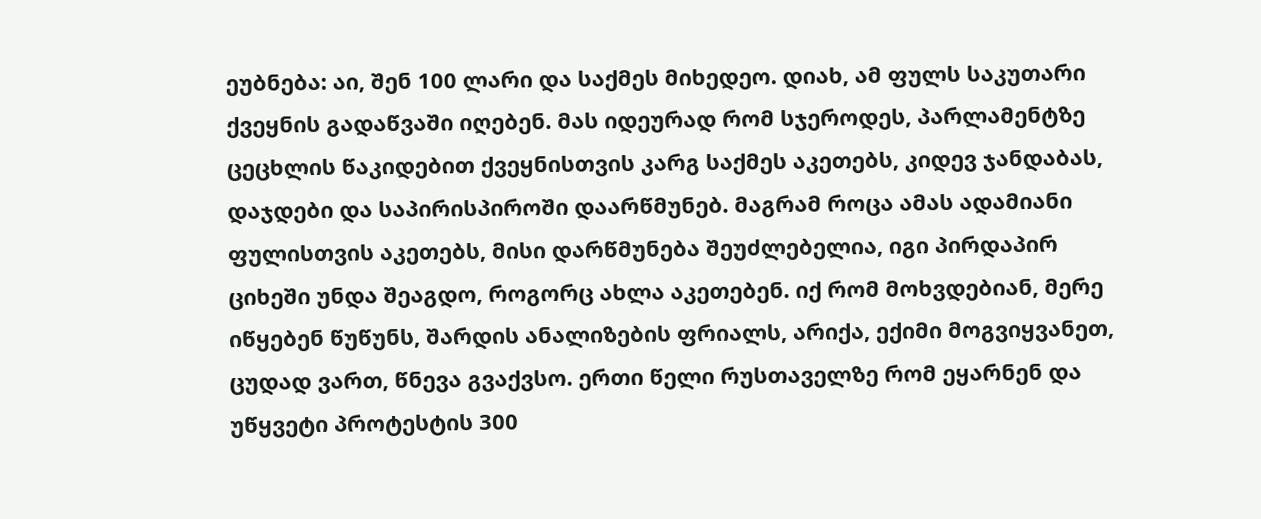ეუბნება: აი, შენ 100 ლარი და საქმეს მიხედეო. დიახ, ამ ფულს საკუთარი ქვეყნის გადაწვაში იღებენ. მას იდეურად რომ სჯეროდეს, პარლამენტზე ცეცხლის წაკიდებით ქვეყნისთვის კარგ საქმეს აკეთებს, კიდევ ჯანდაბას, დაჯდები და საპირისპიროში დაარწმუნებ. მაგრამ როცა ამას ადამიანი ფულისთვის აკეთებს, მისი დარწმუნება შეუძლებელია, იგი პირდაპირ ციხეში უნდა შეაგდო, როგორც ახლა აკეთებენ. იქ რომ მოხვდებიან, მერე იწყებენ წუწუნს, შარდის ანალიზების ფრიალს, არიქა, ექიმი მოგვიყვანეთ, ცუდად ვართ, წნევა გვაქვსო. ერთი წელი რუსთაველზე რომ ეყარნენ და უწყვეტი პროტესტის 300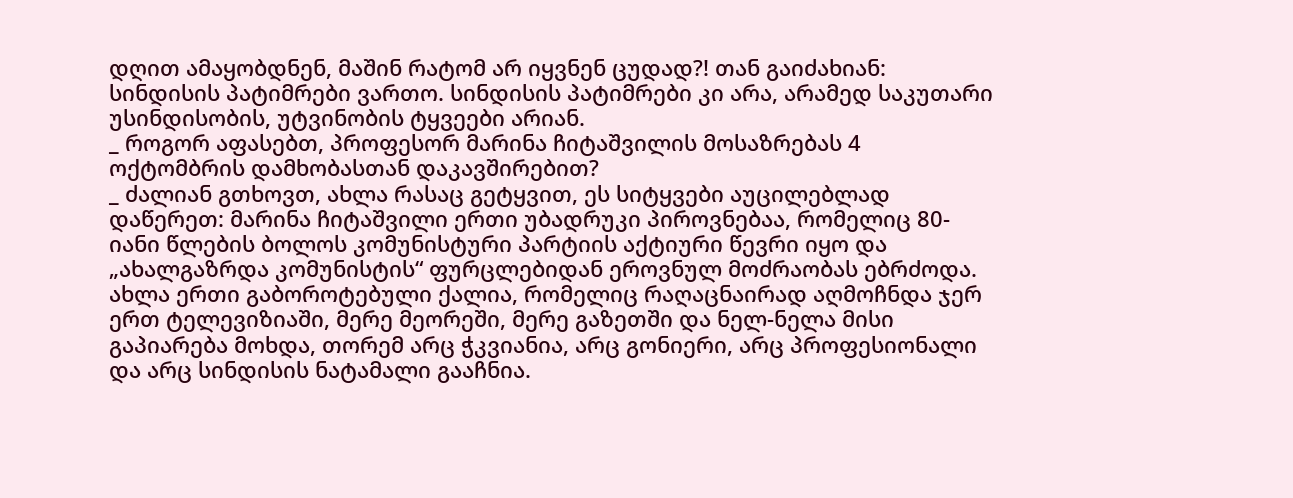დღით ამაყობდნენ, მაშინ რატომ არ იყვნენ ცუდად?! თან გაიძახიან: სინდისის პატიმრები ვართო. სინდისის პატიმრები კი არა, არამედ საკუთარი უსინდისობის, უტვინობის ტყვეები არიან.
_ როგორ აფასებთ, პროფესორ მარინა ჩიტაშვილის მოსაზრებას 4 ოქტომბრის დამხობასთან დაკავშირებით?
_ ძალიან გთხოვთ, ახლა რასაც გეტყვით, ეს სიტყვები აუცილებლად დაწერეთ: მარინა ჩიტაშვილი ერთი უბადრუკი პიროვნებაა, რომელიც 80-იანი წლების ბოლოს კომუნისტური პარტიის აქტიური წევრი იყო და „ახალგაზრდა კომუნისტის“ ფურცლებიდან ეროვნულ მოძრაობას ებრძოდა. ახლა ერთი გაბოროტებული ქალია, რომელიც რაღაცნაირად აღმოჩნდა ჯერ ერთ ტელევიზიაში, მერე მეორეში, მერე გაზეთში და ნელ-ნელა მისი გაპიარება მოხდა, თორემ არც ჭკვიანია, არც გონიერი, არც პროფესიონალი და არც სინდისის ნატამალი გააჩნია.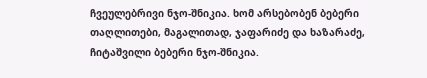ჩვეულებრივი ნჯო-შნიკია. ხომ არსებობენ ბებერი თაღლითები, მაგალითად, ჯაფარიძე და ხაზარაძე, ჩიტაშვილი ბებერი ნჯო-შნიკია.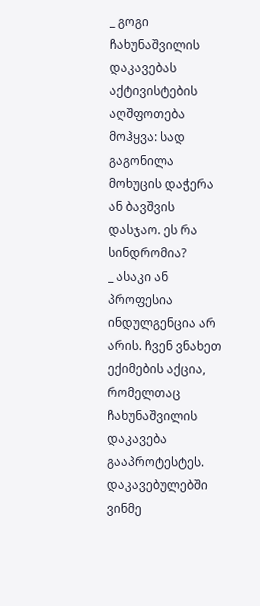_ გოგი ჩახუნაშვილის დაკავებას აქტივისტების აღშფოთება მოჰყვა: სად გაგონილა მოხუცის დაჭერა ან ბავშვის დასჯაო. ეს რა სინდრომია?
_ ასაკი ან პროფესია ინდულგენცია არ არის. ჩვენ ვნახეთ ექიმების აქცია, რომელთაც ჩახუნაშვილის დაკავება გააპროტესტეს. დაკავებულებში ვინმე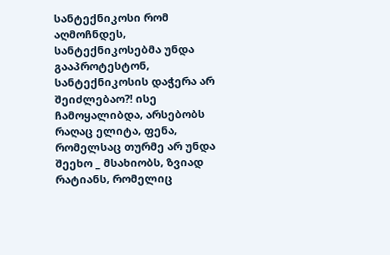სანტექნიკოსი რომ აღმოჩნდეს, სანტექნიკოსებმა უნდა გააპროტესტონ, სანტექნიკოსის დაჭერა არ შეიძლებაო?! ისე ჩამოყალიბდა, არსებობს რაღაც ელიტა, ფენა, რომელსაც თურმე არ უნდა შეეხო _ მსახიობს, ზვიად რატიანს, რომელიც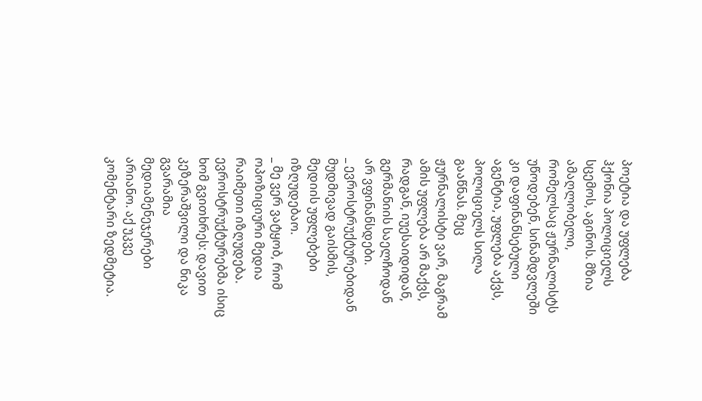პოეტია და უფლება ჰქონია პოლიციელს სცემოს, აგინოს. მზია ამაღლობელი, რომელსაც ჟურნალისტს უწოდებენ, სინამდვლეში კი დაფინანსებული აგენტია, უფლება აქვს, პოლიციელს სილა გააწნას. მეც ჟურნალისტი ვარ, მაგრამ ამის უფლება არ მაქვს, რადგან, იუესაიდიდან, გერმანიის საელჩოდან არ ვფინანსდები.
_ ევროსტრუქტურებიდან მუდმივად გაისმის, მედიის უფლებები იზღუდებაო.
_ მე ვერ ვატყობ, რომ ოპოზიციური მედია რაიმეთი იზღუდება. ევროსტრუქტურებმა ისიც ხომ გვითხრეს: დავით კეზერაშვილი და ნიკა გვარამია მედიამენეჯერები არიანო. აქ უკვე კომენტარი ზედმეტია.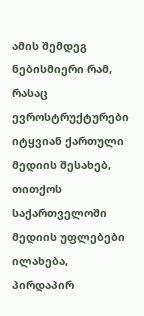ამის შემდეგ ნებისმიერი რამ, რასაც ევროსტრუქტურები იტყვიან ქართული მედიის შესახებ, თითქოს საქართველოში მედიის უფლებები ილახება, პირდაპირ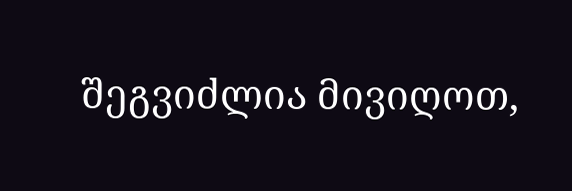შეგვიძლია მივიღოთ,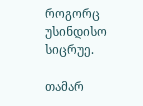როგორც უსინდისო სიცრუე.

თამარ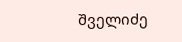შველიძე